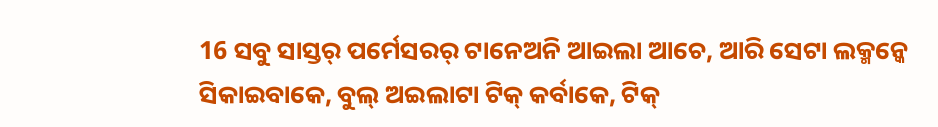16 ସବୁ ସାସ୍ତର୍ ପର୍ମେସରର୍ ଟାନେଅନି ଆଇଲା ଆଚେ, ଆରି ସେଟା ଲକ୍ମନ୍କେ ସିକାଇବାକେ, ବୁଲ୍ ଅଇଲାଟା ଟିକ୍ କର୍ବାକେ, ଟିକ୍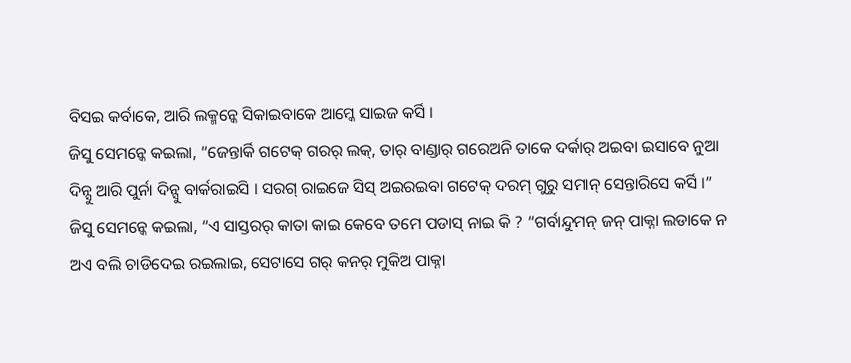ବିସଇ କର୍ବାକେ, ଆରି ଲକ୍ମନ୍କେ ସିକାଇବାକେ ଆମ୍କେ ସାଇଜ କର୍ସି ।
ଜିସୁ ସେମନ୍କେ କଇଲା, “ଜେନ୍ତାର୍କି ଗଟେକ୍ ଗରର୍ ଲକ୍, ତାର୍ ବାଣ୍ଡାର୍ ଗରେଅନି ତାକେ ଦର୍କାର୍ ଅଇବା ଇସାବେ ନୁଆ ଦିନ୍ସୁ ଆରି ପୁର୍ନା ଦିନ୍ସୁ ବାର୍କରାଇସି । ସରଗ୍ ରାଇଜେ ସିସ୍ ଅଇରଇବା ଗଟେକ୍ ଦରମ୍ ଗୁରୁ ସମାନ୍ ସେନ୍ତାରିସେ କର୍ସି ।”
ଜିସୁ ସେମନ୍କେ କଇଲା, “ଏ ସାସ୍ତରର୍ କାତା କାଇ କେବେ ତମେ ପଡାସ୍ ନାଇ କି ? “ଗର୍ବାନ୍ଦୁମନ୍ ଜନ୍ ପାକ୍ନା ଲଡାକେ ନ ଅଏ ବଲି ଚାଡିଦେଇ ରଇଲାଇ, ସେଟାସେ ଗର୍ କନର୍ ମୁକିଅ ପାକ୍ନା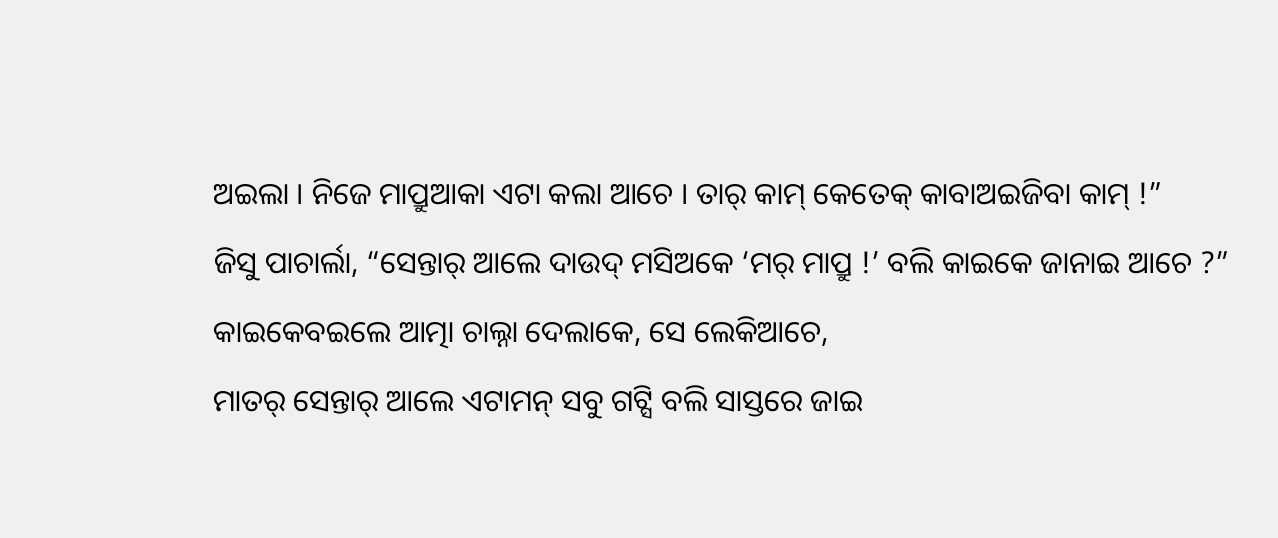ଅଇଲା । ନିଜେ ମାପ୍ରୁଆକା ଏଟା କଲା ଆଚେ । ତାର୍ କାମ୍ କେତେକ୍ କାବାଅଇଜିବା କାମ୍ !”
ଜିସୁ ପାଚାର୍ଲା, “ସେନ୍ତାର୍ ଆଲେ ଦାଉଦ୍ ମସିଅକେ ‘ମର୍ ମାପ୍ରୁ !’ ବଲି କାଇକେ ଜାନାଇ ଆଚେ ?” କାଇକେବଇଲେ ଆତ୍ମା ଚାଲ୍ନା ଦେଲାକେ, ସେ ଲେକିଆଚେ,
ମାତର୍ ସେନ୍ତାର୍ ଆଲେ ଏଟାମନ୍ ସବୁ ଗଟ୍ସି ବଲି ସାସ୍ତରେ ଜାଇ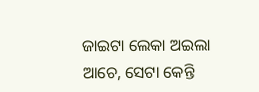ଜାଇଟା ଲେକା ଅଇଲା ଆଚେ, ସେଟା କେନ୍ତି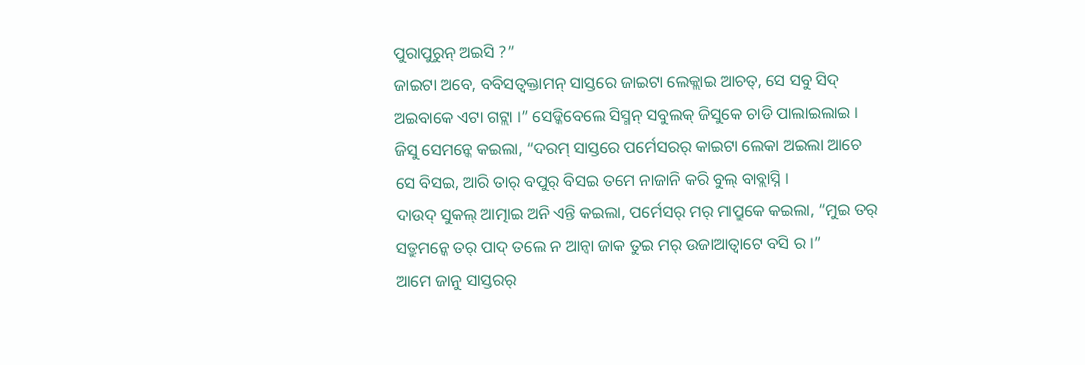ପୁରାପୁରୁନ୍ ଅଇସି ?”
ଜାଇଟା ଅବେ, ବବିସତ୍ବକ୍ତାମନ୍ ସାସ୍ତରେ ଜାଇଟା ଲେକ୍ଲାଇ ଆଚତ୍, ସେ ସବୁ ସିଦ୍ ଅଇବାକେ ଏଟା ଗଟ୍ଲା ।” ସେଡ୍କିବେଲେ ସିସ୍ମନ୍ ସବୁଲକ୍ ଜିସୁକେ ଚାଡି ପାଲାଇଲାଇ ।
ଜିସୁ ସେମନ୍କେ କଇଲା, “ଦରମ୍ ସାସ୍ତରେ ପର୍ମେସରର୍ କାଇଟା ଲେକା ଅଇଲା ଆଚେ ସେ ବିସଇ, ଆରି ତାର୍ ବପୁର୍ ବିସଇ ତମେ ନାଜାନି କରି ବୁଲ୍ ବାବ୍ଲାସ୍ନି ।
ଦାଉଦ୍ ସୁକଲ୍ ଆତ୍ମାଇ ଅନି ଏନ୍ତି କଇଲା, ପର୍ମେସର୍ ମର୍ ମାପ୍ରୁକେ କଇଲା, “ମୁଇ ତର୍ ସତ୍ରୁମନ୍କେ ତର୍ ପାଦ୍ ତଲେ ନ ଆନ୍ବା ଜାକ ତୁଇ ମର୍ ଉଜାଆତ୍ବାଟେ ବସି ର ।”
ଆମେ ଜାନୁ ସାସ୍ତରର୍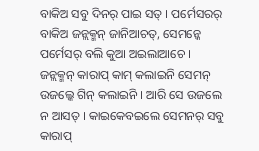ବାକିଅ ସବୁ ଦିନର୍ ପାଇ ସତ୍ । ପର୍ମେସରର୍ ବାକିଅ ଜନ୍ଲକ୍ମନ୍ ଜାନିଆଚତ୍, ସେମନ୍କେ ପର୍ମେସର୍ ବଲି କୁଆ ଅଇଲାଆଚେ ।
ଜନ୍ଲକ୍ମନ୍ କାରାପ୍ କାମ୍ କଲାଇନି ସେମନ୍ ଉଜଲ୍କେ ଗିନ୍ କଲାଇନି । ଆରି ସେ ଉଜଲେ ନ ଆସତ୍ । କାଇକେବଇଲେ ସେମନର୍ ସବୁ କାରାପ୍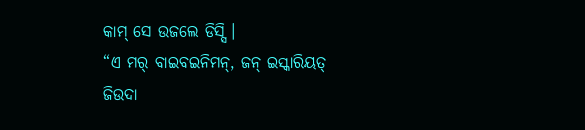କାମ୍ ସେ ଉଜଲେ ଡିସ୍ସି ।
“ଏ ମର୍ ବାଇବଇନିମନ୍, ଜନ୍ ଇସ୍କାରିୟତ୍ ଜିଉଦା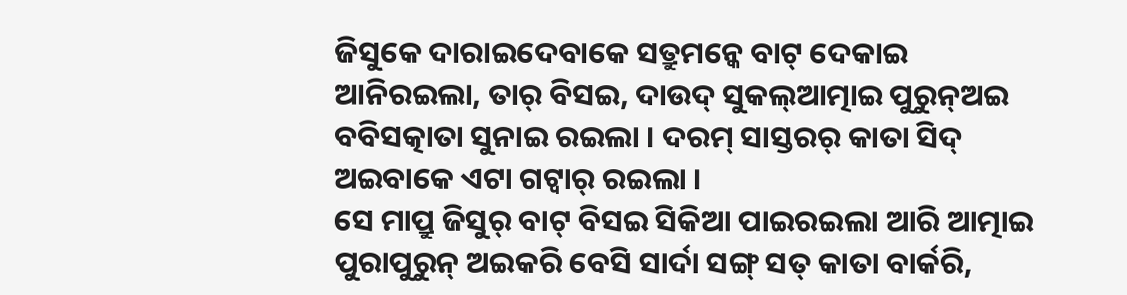ଜିସୁକେ ଦାରାଇଦେବାକେ ସତ୍ରୁମନ୍କେ ବାଟ୍ ଦେକାଇ ଆନିରଇଲା, ତାର୍ ବିସଇ, ଦାଉଦ୍ ସୁକଲ୍ଆତ୍ମାଇ ପୁରୁନ୍ଅଇ ବବିସତ୍କାତା ସୁନାଇ ରଇଲା । ଦରମ୍ ସାସ୍ତରର୍ କାତା ସିଦ୍ ଅଇବାକେ ଏଟା ଗଟ୍ବାର୍ ରଇଲା ।
ସେ ମାପ୍ରୁ ଜିସୁର୍ ବାଟ୍ ବିସଇ ସିକିଆ ପାଇରଇଲା ଆରି ଆତ୍ମାଇ ପୁରାପୁରୁନ୍ ଅଇକରି ବେସି ସାର୍ଦା ସଙ୍ଗ୍ ସତ୍ କାତା ବାର୍କରି,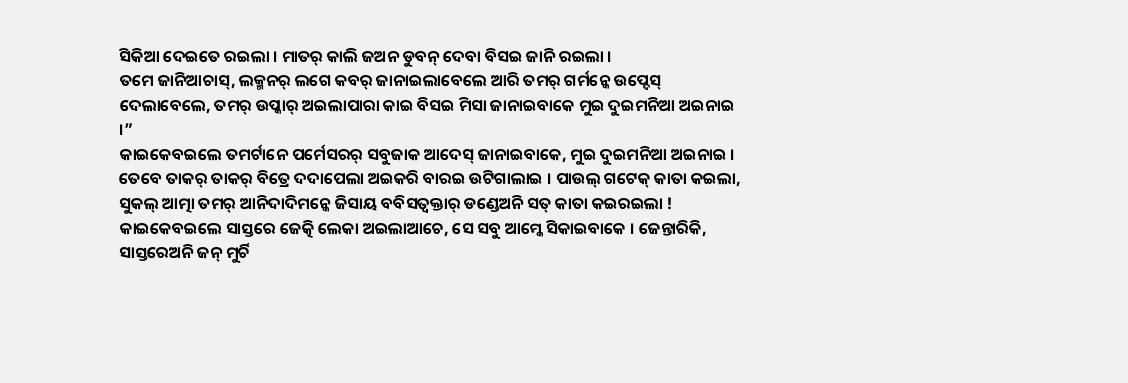ସିକିଆ ଦେଇତେ ରଇଲା । ମାତର୍ କାଲି ଜଅନ ଡୁବନ୍ ଦେବା ବିସଇ ଜାନି ରଇଲା ।
ତମେ ଜାନିଆଚାସ୍, ଲକ୍ମନର୍ ଲଗେ କବର୍ ଜାନାଇଲାବେଲେ ଆରି ତମର୍ ଗର୍ମନ୍କେ ଉପ୍ଦେସ୍ ଦେଲାବେଲେ, ତମର୍ ଉପ୍କାର୍ ଅଇଲାପାରା କାଇ ବିସଇ ମିସା ଜାନାଇବାକେ ମୁଇ ଦୁଇମନିଆ ଅଇନାଇ ।”
କାଇକେବଇଲେ ତମର୍ଟାନେ ପର୍ମେସରର୍ ସବୁଜାକ ଆଦେସ୍ ଜାନାଇବାକେ, ମୁଇ ଦୁଇମନିଆ ଅଇନାଇ ।
ତେବେ ତାକର୍ ତାକର୍ ବିତ୍ରେ ଦଦାପେଲା ଅଇକରି ବାରଇ ଉଟିଗାଲାଇ । ପାଉଲ୍ ଗଟେକ୍ କାତା କଇଲା, ସୁକଲ୍ ଆତ୍ମା ତମର୍ ଆନିଦାଦିମନ୍କେ ଜିସାୟ ବବିସତ୍ବକ୍ତାର୍ ଡଣ୍ଡେଅନି ସତ୍ କାତା କଇରଇଲା !
କାଇକେବଇଲେ ସାସ୍ତରେ ଜେତ୍କି ଲେକା ଅଇଲାଆଚେ, ସେ ସବୁ ଆମ୍କେ ସିକାଇବାକେ । ଜେନ୍ତାରିକି, ସାସ୍ତରେଅନି ଜନ୍ ମୁର୍ଚି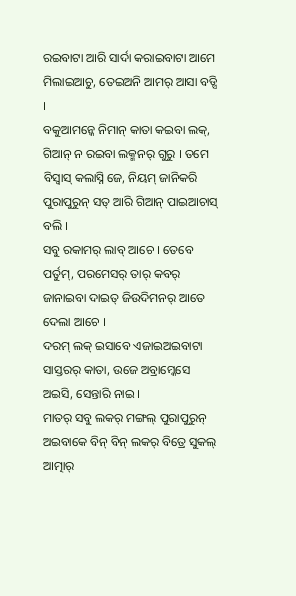ରଇବାଟା ଆରି ସାର୍ଦା କରାଇବାଟା ଆମେ ମିଲାଇଆଚୁ, ତେଇଅନି ଆମର୍ ଆସା ବଡ୍ସି ।
ବକୁଆମନ୍କେ ନିମାନ୍ କାତା କଇବା ଲକ୍, ଗିଆନ୍ ନ ରଇବା ଲକ୍ମନର୍ ଗୁରୁ । ତମେ ବିସ୍ବାସ୍ କଲାସ୍ନି ଜେ, ନିୟମ୍ ଜାନିକରି ପୁରାପୁରୁନ୍ ସତ୍ ଆରି ଗିଆନ୍ ପାଇଆଚାସ୍ ବଲି ।
ସବୁ ରକାମର୍ ଲାବ୍ ଆଚେ । ତେବେ ପର୍ତୁମ୍, ପରମେସର୍ ତାର୍ କବର୍ ଜାନାଇବା ଦାଇତ୍ ଜିଉଦିମନର୍ ଆତେ ଦେଲା ଆଚେ ।
ଦରମ୍ ଲକ୍ ଇସାବେ ଏଜାଇଅଇବାଟା ସାସ୍ତରର୍ କାତା, ଉଜେ ଅବ୍ରାମ୍କେସେ ଅଇସି, ସେନ୍ତାରି ନାଇ ।
ମାତର୍ ସବୁ ଲକର୍ ମଙ୍ଗଲ୍ ପୁରାପୁରୁନ୍ ଅଇବାକେ ବିନ୍ ବିନ୍ ଲକର୍ ବିତ୍ରେ ସୁକଲ୍ ଆତ୍ମାର୍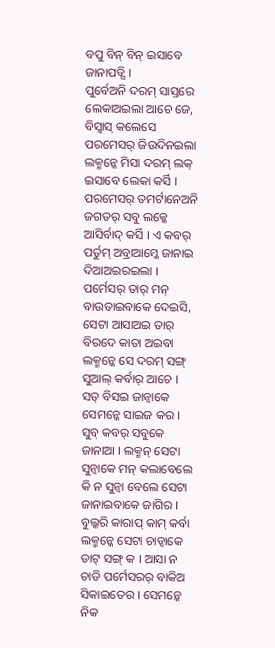ବପୁ ବିନ୍ ବିନ୍ ଇସାବେ ଜାନାପଡ୍ସି ।
ପୁର୍ବେଅନି ଦରମ୍ ସାସ୍ତରେ ଲେକାଅଇଲା ଆଚେ ଜେ, ବିସ୍ବାସ୍ କଲେସେ ପରମେସର୍ ଜିଉଦିନଇଲା ଲକ୍ମନ୍କେ ମିସା ଦରମ୍ ଲକ୍ ଇସାବେ ଲେକା କର୍ସି । ପରମେସର୍ ତମର୍ଟାନେଅନି ଜଗତର୍ ସବୁ ଲକ୍କେ ଆସିର୍ବାଦ୍ କର୍ସି । ଏ କବର୍ ପର୍ତୁମ୍ ଅବ୍ରାଆମ୍କେ ଜାନାଇ ଦିଆଅଇରଇଲା ।
ପର୍ମେସର୍ ତାର୍ ମନ୍ ବାଉଡାଇବାକେ ଦେଇସି, ସେଟା ଆସାଅଇ ତାର୍ ବିରଦେ କାତା ଅଇବା ଲକ୍ମନ୍କେ ସେ ଦରମ୍ ସଙ୍ଗ୍ ସୁଆଲ୍ କର୍ବାର୍ ଆଚେ । ସତ୍ ବିସଇ ଜାନ୍ବାକେ ସେମନ୍କେ ସାଇଜ କର ।
ସୁବ୍ କବର୍ ସବୁକେ ଜାନାଆ । ଲକ୍ମନ୍ ସେଟା ସୁନ୍ବାକେ ମନ୍ କଲାବେଲେ କି ନ ସୁନ୍ବା ବେଲେ ସେଟା ଜାନାଇବାକେ ଜାଗିର । ବୁଲ୍କରି କାରାପ୍ କାମ୍ କର୍ବା ଲକ୍ମନ୍କେ ସେଟା ଚାଡ୍ବାକେ ଡାଟ୍ ସଙ୍ଗ୍ କ । ଆସା ନ ଚାଡି ପର୍ମେସରର୍ ବାକିଅ ସିକାଇତେର । ସେମନ୍କେ ନିକ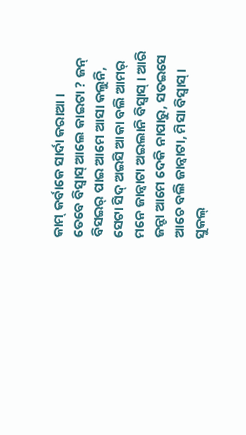କାମ୍ କର୍ବାକେ ସାର୍ଦା କରାଆ ।
ତେବେ ବିସ୍ବାସ୍ ଆଲେ କାଇଟା ? ଜନ୍ ବିସଇର୍ ପାଇ ଆମେ ଆସା କଲୁନି, ସେଟା ସିଦ୍ ଅଇସି ଆକା ବଲି ଆମର୍ ମନେ ଜାନ୍ବାଟା ଅଇଲାନି ବିସ୍ବାସ୍ । ଆରି ଜନ୍ଟା ଆମେ ଦେକି ନାପାରୁ, ସତଇସେ ଆଚେ ବଲି ଜାନ୍ବାଟା, ମିସା ବିସ୍ବାସ୍ ।
ସୁକଲ୍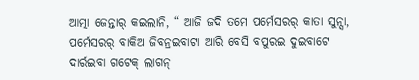ଆତ୍ମା ଜେନ୍ତାର୍ କଇଲାନି, “ ଆଜି ଜଦି ତମେ ପର୍ମେସରର୍ କାତା ସୁନ୍ସା,
ପର୍ମେସରର୍ ବାକିଅ ଜିବନ୍ରଇବାଟା ଆରି ବେସି ବପୁରଇ ଦୁଇବାଟେ ଦାର୍ରଇବା ଗଟେକ୍ ଲାଗନ୍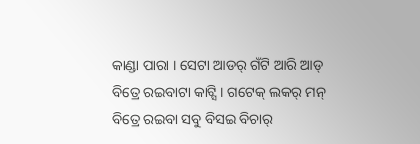କାଣ୍ଡା ପାରା । ସେଟା ଆଡର୍ ଗଁଟି ଆରି ଆଡ୍ ବିତ୍ରେ ରଇବାଟା କାଟ୍ସି । ଗଟେକ୍ ଲକର୍ ମନ୍ ବିତ୍ରେ ରଇବା ସବୁ ବିସଇ ବିଚାର୍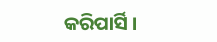କରିପାର୍ସି ।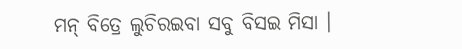ମନ୍ ବିତ୍ରେ ଲୁଚିରଇବା ସବୁ ବିସଇ ମିସା ।